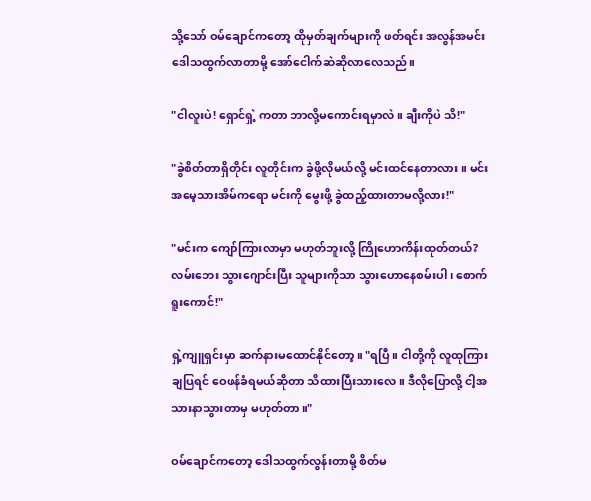သို့သော် ဝမ်ချောင်ကတော့ ထိုမှတ်ချက်များကို ဖတ်ရင်း အလွန်အမင်းဒေါသထွက်လာတာမို့ အော်ငေါက်ဆဲဆိုလာလေသည်။

"ငါလူးပဲ! ရှောင်ရှဲ့ ကတာ ဘာလို့မကောင်းရမှာလဲ။ ချီးကိုပဲ သိ!"

"ခွဲစိတ်တာရှိတိုင်း လူတိုင်းက ခွဲဖို့လိုမယ်လို့ မင်းထင်နေတာလား။ မင်းအမေ့သားအိမ်ကရော မင်းကို မွေးဖို့ ခွဲထည့်ထားတာမလို့လား!"

"မင်းက ကျော်ကြားလာမှာ မဟုတ်ဘူးလို့ ကြိုဟောကိန်းထုတ်တယ်? လမ်းဘေး သွားဂျောင်းပြီး သူများကိုသာ သွားဟောနေစမ်းပါ၊ စောက်ရူးကောင်!"

ရှဲ့ကျူရှင်းမှာ ဆက်နားမထောင်နိုင်တော့။ "ရပြီ။ ငါတို့ကို လူထုကြားချပြရင် ဝေဖန်ခံရမယ်ဆိုတာ သိထားပြီးသားလေ။ ဒီလိုပြောလို့ ငါ့အသားနာသွားတာမှ မဟုတ်တာ။"

ဝမ်ချောင်ကတော့ ဒေါသထွက်လွန်းတာမို့ စိတ်မ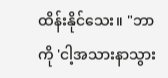ထိန်းနိုင်သေး။ "ဘာကို 'ငါ့အသားနာသွား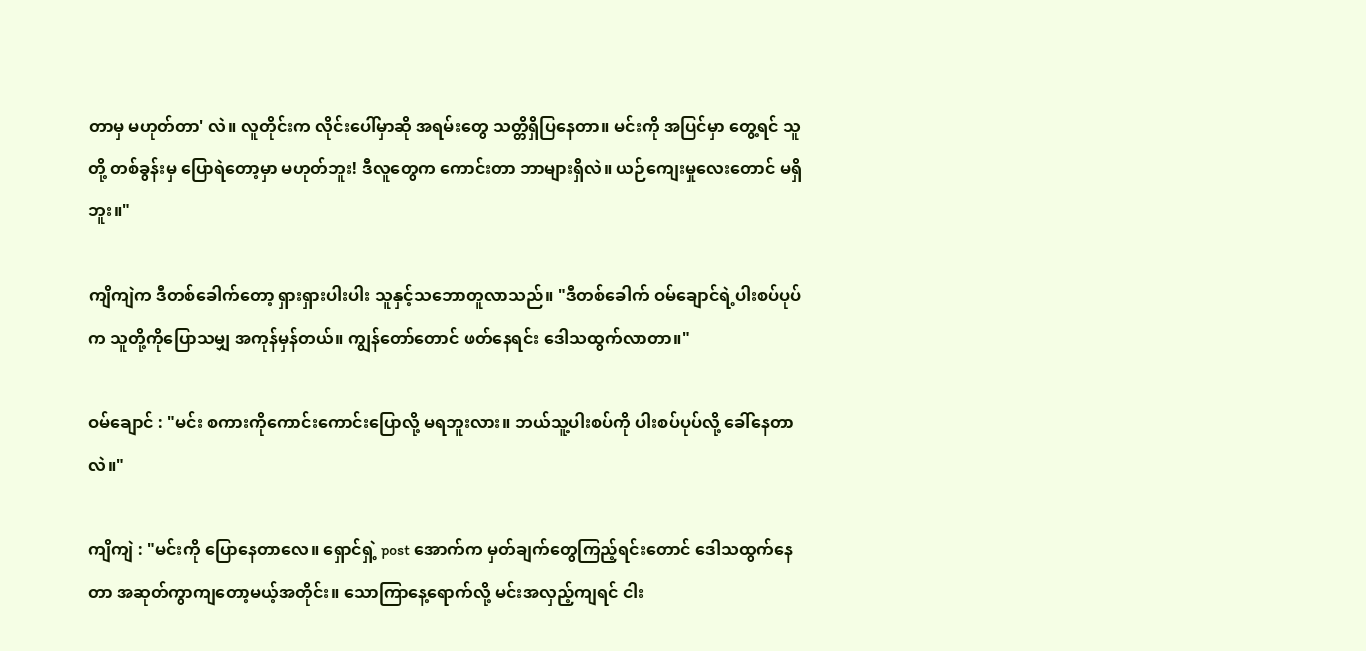တာမှ မဟုတ်တာ' လဲ။ လူတိုင်းက လိုင်းပေါ်မှာဆို အရမ်းတွေ သတ္တိရှိပြနေတာ။ မင်းကို အပြင်မှာ တွေ့ရင် သူတို့ တစ်ခွန်းမှ ပြောရဲတော့မှာ မဟုတ်ဘူး! ဒီလူတွေက ကောင်းတာ ဘာများရှိလဲ။ ယဉ်ကျေးမှုလေးတောင် မရှိဘူး။"

ကျိကျဲက ဒီတစ်ခေါက်တော့ ရှားရှားပါးပါး သူနှင့်သဘောတူလာသည်။ "ဒီတစ်ခေါက် ဝမ်ချောင်ရဲ့ပါးစပ်ပုပ်က သူတို့ကိုပြောသမျှ အကုန်မှန်တယ်။ ကျွန်တော်တောင် ဖတ်နေရင်း ဒေါသထွက်လာတာ။"

ဝမ်ချောင် : "မင်း စကားကိုကောင်းကောင်းပြောလို့ မရဘူးလား။ ဘယ်သူ့ပါးစပ်ကို ပါးစပ်ပုပ်လို့ ခေါ်နေတာလဲ။"

ကျိကျဲ : "မင်းကို ပြောနေတာလေ။ ရှောင်ရှဲ့ post အောက်က မှတ်ချက်တွေကြည့်ရင်းတောင် ဒေါသထွက်နေတာ အဆုတ်ကွာကျတော့မယ့်အတိုင်း။ သောကြာနေ့ရောက်လို့ မင်းအလှည့်ကျရင် ငါး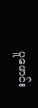ပူဖောင်း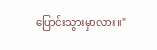ပြောင်းသွားမှာလား။"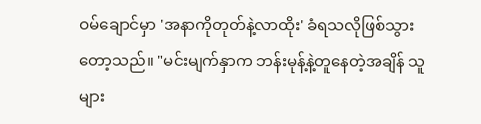ဝမ်ချောင်မှာ 'အနာကိုတုတ်နဲ့လာထိုး' ခံရသလိုဖြစ်သွားတော့သည်။ "မင်းမျက်နှာက ဘန်းမုန့်နဲ့တူနေတဲ့အချိန် သူများ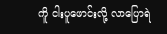ကိူ ငါးပူဖောင်းလို့ လာပြောရဲ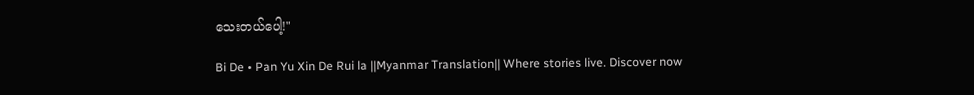သေးတယ်ပေါ့!"

Bi De • Pan Yu Xin De Rui la ||Myanmar Translation|| Where stories live. Discover now